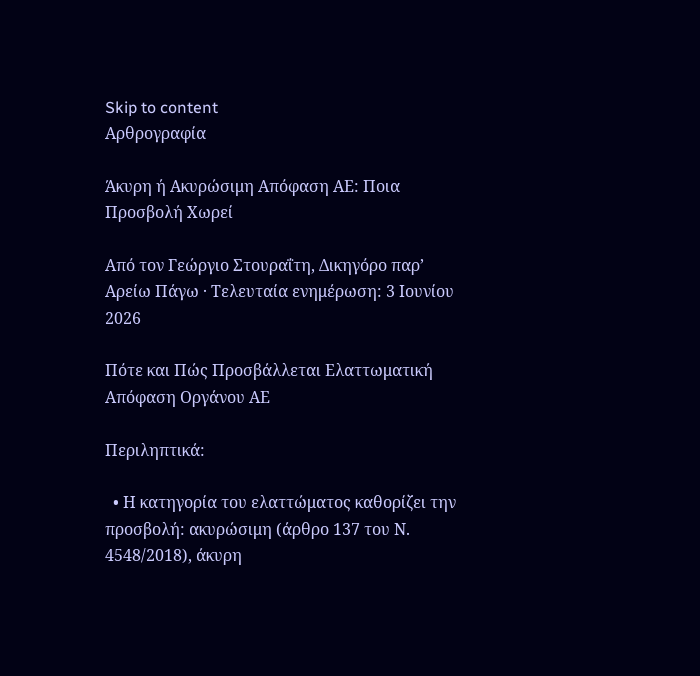Skip to content
Αρθρογραφία

Άκυρη ή Ακυρώσιμη Απόφαση ΑΕ: Ποια Προσβολή Χωρεί

Από τον Γεώργιο Στουραΐτη, Δικηγόρο παρ’ Αρείω Πάγω · Τελευταία ενημέρωση: 3 Ιουνίου 2026

Πότε και Πώς Προσβάλλεται Ελαττωματική Απόφαση Οργάνου ΑΕ

Περιληπτικά:

  • Η κατηγορία του ελαττώματος καθορίζει την προσβολή: ακυρώσιμη (άρθρο 137 του Ν. 4548/2018), άκυρη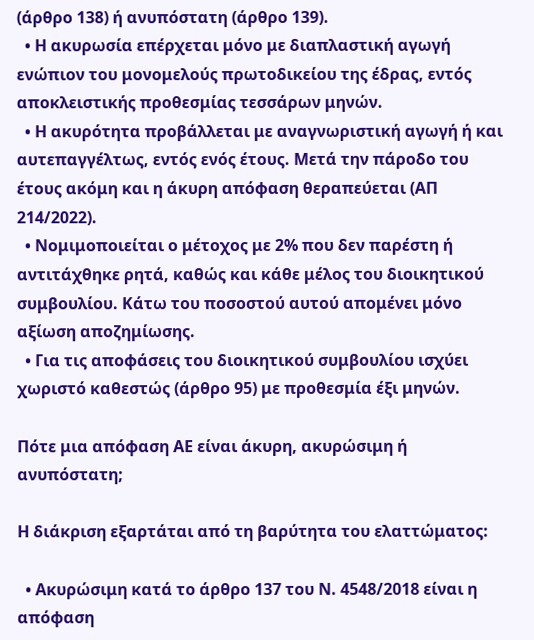(άρθρο 138) ή ανυπόστατη (άρθρο 139).
  • Η ακυρωσία επέρχεται μόνο με διαπλαστική αγωγή ενώπιον του μονομελούς πρωτοδικείου της έδρας, εντός αποκλειστικής προθεσμίας τεσσάρων μηνών.
  • Η ακυρότητα προβάλλεται με αναγνωριστική αγωγή ή και αυτεπαγγέλτως, εντός ενός έτους. Μετά την πάροδο του έτους ακόμη και η άκυρη απόφαση θεραπεύεται (ΑΠ 214/2022).
  • Νομιμοποιείται ο μέτοχος με 2% που δεν παρέστη ή αντιτάχθηκε ρητά, καθώς και κάθε μέλος του διοικητικού συμβουλίου. Κάτω του ποσοστού αυτού απομένει μόνο αξίωση αποζημίωσης.
  • Για τις αποφάσεις του διοικητικού συμβουλίου ισχύει χωριστό καθεστώς (άρθρο 95) με προθεσμία έξι μηνών.

Πότε μια απόφαση ΑΕ είναι άκυρη, ακυρώσιμη ή ανυπόστατη;

Η διάκριση εξαρτάται από τη βαρύτητα του ελαττώματος:

  • Ακυρώσιμη κατά το άρθρο 137 του Ν. 4548/2018 είναι η απόφαση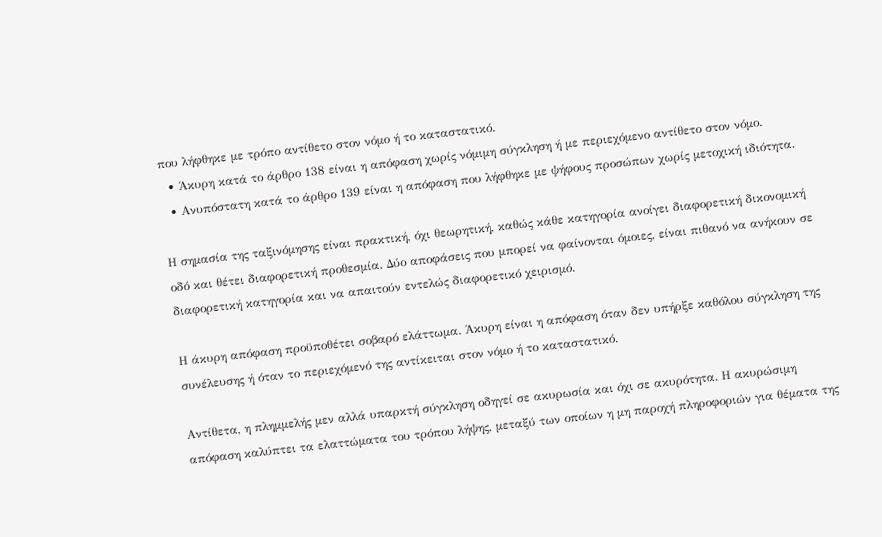που λήφθηκε με τρόπο αντίθετο στον νόμο ή το καταστατικό.
  • Άκυρη κατά το άρθρο 138 είναι η απόφαση χωρίς νόμιμη σύγκληση ή με περιεχόμενο αντίθετο στον νόμο.
  • Ανυπόστατη κατά το άρθρο 139 είναι η απόφαση που λήφθηκε με ψήφους προσώπων χωρίς μετοχική ιδιότητα.

Η σημασία της ταξινόμησης είναι πρακτική, όχι θεωρητική, καθώς κάθε κατηγορία ανοίγει διαφορετική δικονομική οδό και θέτει διαφορετική προθεσμία. Δύο αποφάσεις που μπορεί να φαίνονται όμοιες, είναι πιθανό να ανήκουν σε διαφορετική κατηγορία και να απαιτούν εντελώς διαφορετικό χειρισμό.

Η άκυρη απόφαση προϋποθέτει σοβαρό ελάττωμα. Άκυρη είναι η απόφαση όταν δεν υπήρξε καθόλου σύγκληση της συνέλευσης ή όταν το περιεχόμενό της αντίκειται στον νόμο ή το καταστατικό.

Αντίθετα, η πλημμελής μεν αλλά υπαρκτή σύγκληση οδηγεί σε ακυρωσία και όχι σε ακυρότητα. Η ακυρώσιμη απόφαση καλύπτει τα ελαττώματα του τρόπου λήψης, μεταξύ των οποίων η μη παροχή πληροφοριών για θέματα της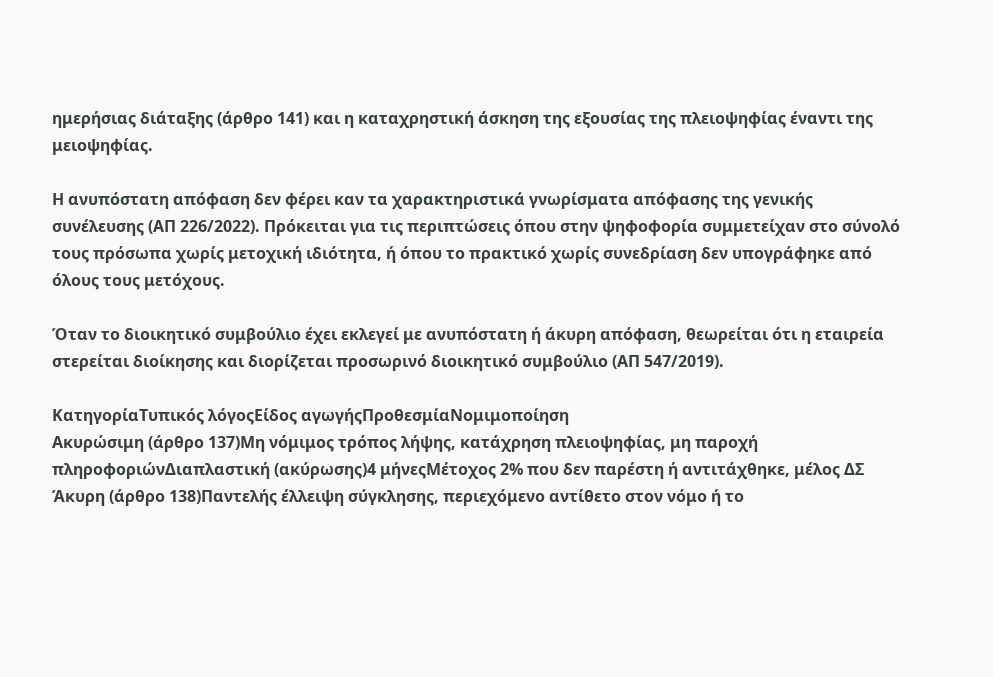ημερήσιας διάταξης (άρθρο 141) και η καταχρηστική άσκηση της εξουσίας της πλειοψηφίας έναντι της μειοψηφίας.

Η ανυπόστατη απόφαση δεν φέρει καν τα χαρακτηριστικά γνωρίσματα απόφασης της γενικής συνέλευσης (ΑΠ 226/2022). Πρόκειται για τις περιπτώσεις όπου στην ψηφοφορία συμμετείχαν στο σύνολό τους πρόσωπα χωρίς μετοχική ιδιότητα, ή όπου το πρακτικό χωρίς συνεδρίαση δεν υπογράφηκε από όλους τους μετόχους.

Όταν το διοικητικό συμβούλιο έχει εκλεγεί με ανυπόστατη ή άκυρη απόφαση, θεωρείται ότι η εταιρεία στερείται διοίκησης και διορίζεται προσωρινό διοικητικό συμβούλιο (ΑΠ 547/2019).

ΚατηγορίαΤυπικός λόγοςΕίδος αγωγήςΠροθεσμίαΝομιμοποίηση
Ακυρώσιμη (άρθρο 137)Μη νόμιμος τρόπος λήψης, κατάχρηση πλειοψηφίας, μη παροχή πληροφοριώνΔιαπλαστική (ακύρωσης)4 μήνεςΜέτοχος 2% που δεν παρέστη ή αντιτάχθηκε, μέλος ΔΣ
Άκυρη (άρθρο 138)Παντελής έλλειψη σύγκλησης, περιεχόμενο αντίθετο στον νόμο ή το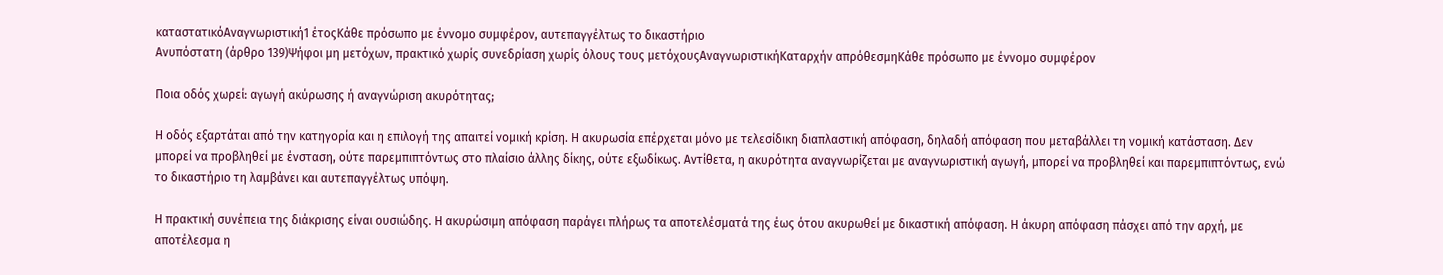καταστατικόΑναγνωριστική1 έτοςΚάθε πρόσωπο με έννομο συμφέρον, αυτεπαγγέλτως το δικαστήριο
Ανυπόστατη (άρθρο 139)Ψήφοι μη μετόχων, πρακτικό χωρίς συνεδρίαση χωρίς όλους τους μετόχουςΑναγνωριστικήΚαταρχήν απρόθεσμηΚάθε πρόσωπο με έννομο συμφέρον

Ποια οδός χωρεί: αγωγή ακύρωσης ή αναγνώριση ακυρότητας;

Η οδός εξαρτάται από την κατηγορία και η επιλογή της απαιτεί νομική κρίση. Η ακυρωσία επέρχεται μόνο με τελεσίδικη διαπλαστική απόφαση, δηλαδή απόφαση που μεταβάλλει τη νομική κατάσταση. Δεν μπορεί να προβληθεί με ένσταση, ούτε παρεμπιπτόντως στο πλαίσιο άλλης δίκης, ούτε εξωδίκως. Αντίθετα, η ακυρότητα αναγνωρίζεται με αναγνωριστική αγωγή, μπορεί να προβληθεί και παρεμπιπτόντως, ενώ το δικαστήριο τη λαμβάνει και αυτεπαγγέλτως υπόψη.

Η πρακτική συνέπεια της διάκρισης είναι ουσιώδης. Η ακυρώσιμη απόφαση παράγει πλήρως τα αποτελέσματά της έως ότου ακυρωθεί με δικαστική απόφαση. Η άκυρη απόφαση πάσχει από την αρχή, με αποτέλεσμα η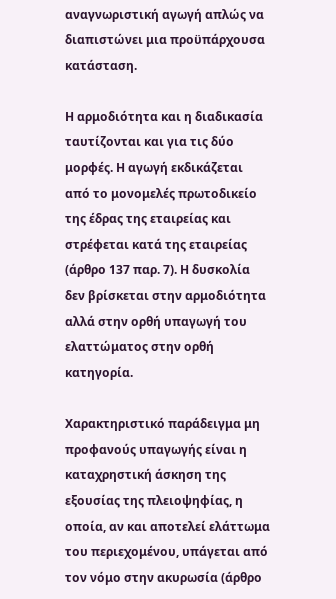αναγνωριστική αγωγή απλώς να διαπιστώνει μια προϋπάρχουσα κατάσταση.

Η αρμοδιότητα και η διαδικασία ταυτίζονται και για τις δύο μορφές. Η αγωγή εκδικάζεται από το μονομελές πρωτοδικείο της έδρας της εταιρείας και στρέφεται κατά της εταιρείας (άρθρο 137 παρ. 7). Η δυσκολία δεν βρίσκεται στην αρμοδιότητα αλλά στην ορθή υπαγωγή του ελαττώματος στην ορθή κατηγορία.

Χαρακτηριστικό παράδειγμα μη προφανούς υπαγωγής είναι η καταχρηστική άσκηση της εξουσίας της πλειοψηφίας, η οποία, αν και αποτελεί ελάττωμα του περιεχομένου, υπάγεται από τον νόμο στην ακυρωσία (άρθρο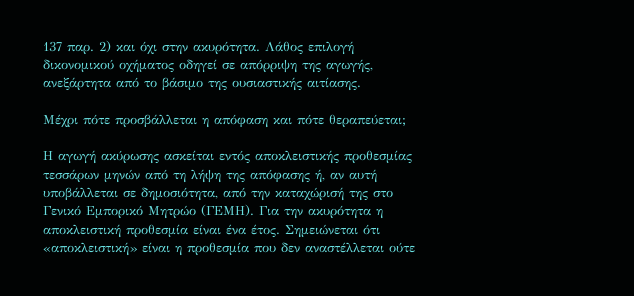137 παρ. 2) και όχι στην ακυρότητα. Λάθος επιλογή δικονομικού οχήματος οδηγεί σε απόρριψη της αγωγής, ανεξάρτητα από το βάσιμο της ουσιαστικής αιτίασης.

Μέχρι πότε προσβάλλεται η απόφαση και πότε θεραπεύεται;

Η αγωγή ακύρωσης ασκείται εντός αποκλειστικής προθεσμίας τεσσάρων μηνών από τη λήψη της απόφασης ή, αν αυτή υποβάλλεται σε δημοσιότητα, από την καταχώρισή της στο Γενικό Εμπορικό Μητρώο (ΓΕΜΗ). Για την ακυρότητα η αποκλειστική προθεσμία είναι ένα έτος. Σημειώνεται ότι «αποκλειστική» είναι η προθεσμία που δεν αναστέλλεται ούτε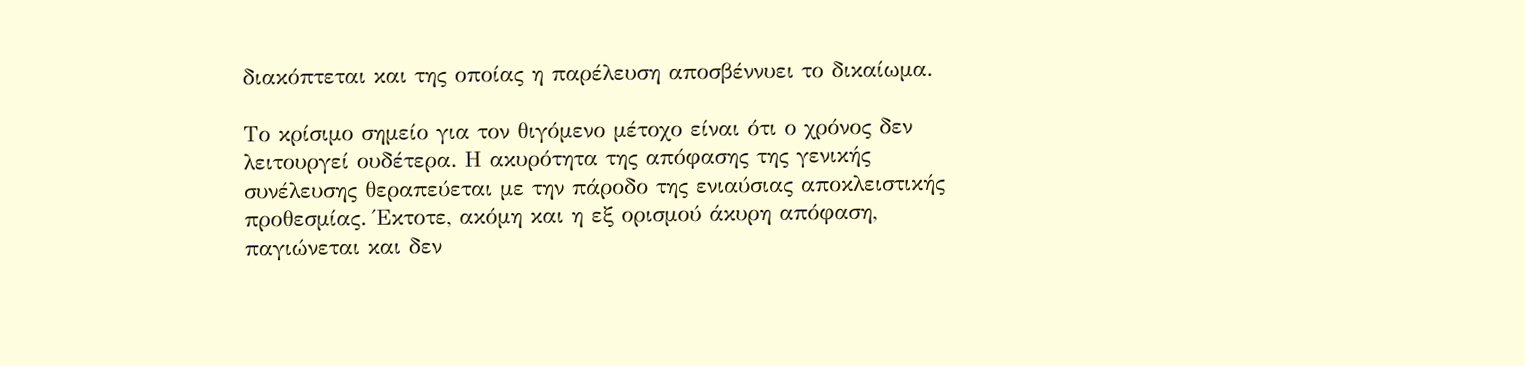διακόπτεται και της οποίας η παρέλευση αποσβέννυει το δικαίωμα.

Το κρίσιμο σημείο για τον θιγόμενο μέτοχο είναι ότι ο χρόνος δεν λειτουργεί ουδέτερα. Η ακυρότητα της απόφασης της γενικής συνέλευσης θεραπεύεται με την πάροδο της ενιαύσιας αποκλειστικής προθεσμίας. Έκτοτε, ακόμη και η εξ ορισμού άκυρη απόφαση, παγιώνεται και δεν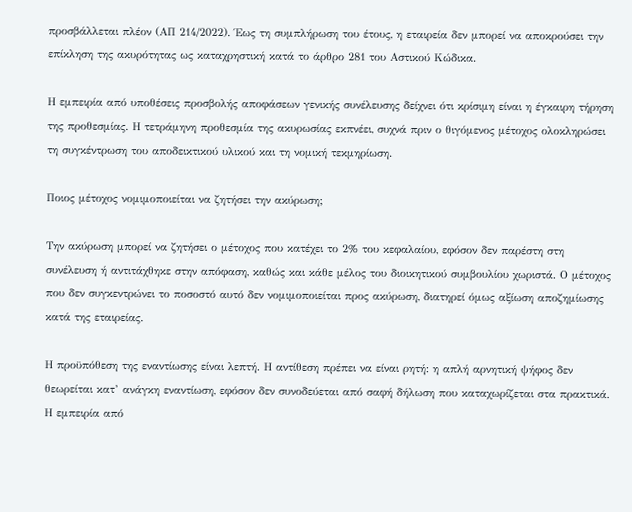προσβάλλεται πλέον (ΑΠ 214/2022). Έως τη συμπλήρωση του έτους, η εταιρεία δεν μπορεί να αποκρούσει την επίκληση της ακυρότητας ως καταχρηστική κατά το άρθρο 281 του Αστικού Κώδικα.

Η εμπειρία από υποθέσεις προσβολής αποφάσεων γενικής συνέλευσης δείχνει ότι κρίσιμη είναι η έγκαιρη τήρηση της προθεσμίας. Η τετράμηνη προθεσμία της ακυρωσίας εκπνέει, συχνά πριν ο θιγόμενος μέτοχος ολοκληρώσει τη συγκέντρωση του αποδεικτικού υλικού και τη νομική τεκμηρίωση.

Ποιος μέτοχος νομιμοποιείται να ζητήσει την ακύρωση;

Την ακύρωση μπορεί να ζητήσει ο μέτοχος που κατέχει το 2% του κεφαλαίου, εφόσον δεν παρέστη στη συνέλευση ή αντιτάχθηκε στην απόφαση, καθώς και κάθε μέλος του διοικητικού συμβουλίου χωριστά. Ο μέτοχος που δεν συγκεντρώνει το ποσοστό αυτό δεν νομιμοποιείται προς ακύρωση, διατηρεί όμως αξίωση αποζημίωσης κατά της εταιρείας.

Η προϋπόθεση της εναντίωσης είναι λεπτή. Η αντίθεση πρέπει να είναι ρητή: η απλή αρνητική ψήφος δεν θεωρείται κατ’ ανάγκη εναντίωση, εφόσον δεν συνοδεύεται από σαφή δήλωση που καταχωρίζεται στα πρακτικά. Η εμπειρία από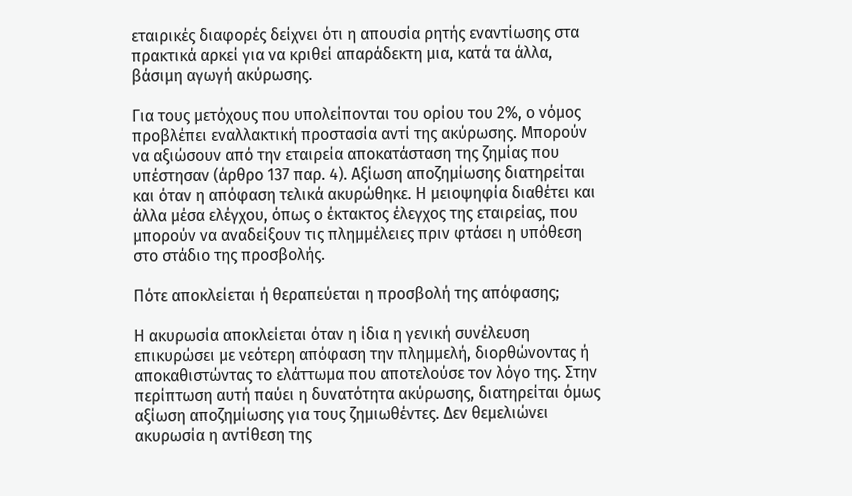εταιρικές διαφορές δείχνει ότι η απουσία ρητής εναντίωσης στα πρακτικά αρκεί για να κριθεί απαράδεκτη μια, κατά τα άλλα, βάσιμη αγωγή ακύρωσης.

Για τους μετόχους που υπολείπονται του ορίου του 2%, ο νόμος προβλέπει εναλλακτική προστασία αντί της ακύρωσης. Μπορούν να αξιώσουν από την εταιρεία αποκατάσταση της ζημίας που υπέστησαν (άρθρο 137 παρ. 4). Αξίωση αποζημίωσης διατηρείται και όταν η απόφαση τελικά ακυρώθηκε. Η μειοψηφία διαθέτει και άλλα μέσα ελέγχου, όπως ο έκτακτος έλεγχος της εταιρείας, που μπορούν να αναδείξουν τις πλημμέλειες πριν φτάσει η υπόθεση στο στάδιο της προσβολής.

Πότε αποκλείεται ή θεραπεύεται η προσβολή της απόφασης;

Η ακυρωσία αποκλείεται όταν η ίδια η γενική συνέλευση επικυρώσει με νεότερη απόφαση την πλημμελή, διορθώνοντας ή αποκαθιστώντας το ελάττωμα που αποτελούσε τον λόγο της. Στην περίπτωση αυτή παύει η δυνατότητα ακύρωσης, διατηρείται όμως αξίωση αποζημίωσης για τους ζημιωθέντες. Δεν θεμελιώνει ακυρωσία η αντίθεση της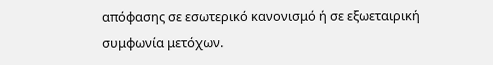απόφασης σε εσωτερικό κανονισμό ή σε εξωεταιρική συμφωνία μετόχων.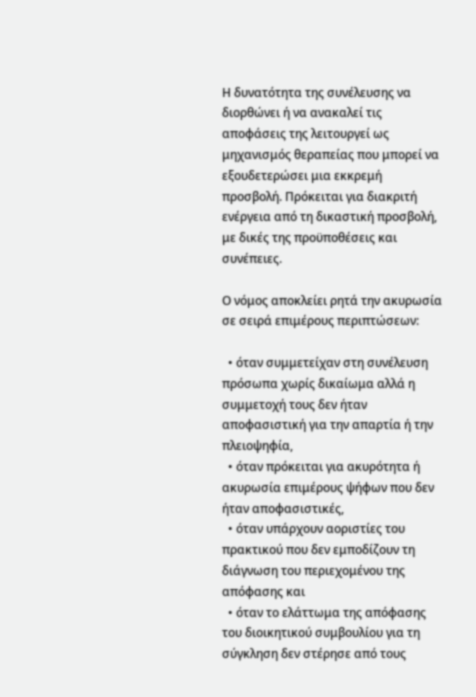Η δυνατότητα της συνέλευσης να διορθώνει ή να ανακαλεί τις αποφάσεις της λειτουργεί ως μηχανισμός θεραπείας που μπορεί να εξουδετερώσει μια εκκρεμή προσβολή. Πρόκειται για διακριτή ενέργεια από τη δικαστική προσβολή, με δικές της προϋποθέσεις και συνέπειες.

Ο νόμος αποκλείει ρητά την ακυρωσία σε σειρά επιμέρους περιπτώσεων:

  • όταν συμμετείχαν στη συνέλευση πρόσωπα χωρίς δικαίωμα αλλά η συμμετοχή τους δεν ήταν αποφασιστική για την απαρτία ή την πλειοψηφία,
  • όταν πρόκειται για ακυρότητα ή ακυρωσία επιμέρους ψήφων που δεν ήταν αποφασιστικές,
  • όταν υπάρχουν αοριστίες του πρακτικού που δεν εμποδίζουν τη διάγνωση του περιεχομένου της απόφασης και
  • όταν το ελάττωμα της απόφασης του διοικητικού συμβουλίου για τη σύγκληση δεν στέρησε από τους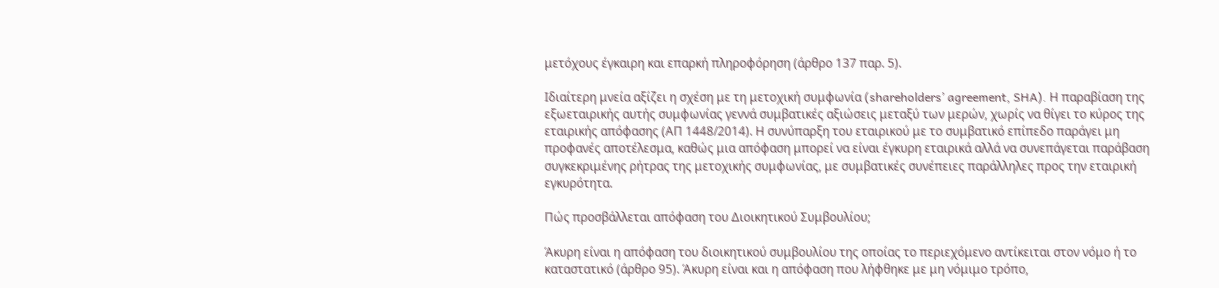μετόχους έγκαιρη και επαρκή πληροφόρηση (άρθρο 137 παρ. 5).

Ιδιαίτερη μνεία αξίζει η σχέση με τη μετοχική συμφωνία (shareholders’ agreement, SHA). Η παραβίαση της εξωεταιρικής αυτής συμφωνίας γεννά συμβατικές αξιώσεις μεταξύ των μερών, χωρίς να θίγει το κύρος της εταιρικής απόφασης (ΑΠ 1448/2014). Η συνύπαρξη του εταιρικού με το συμβατικό επίπεδο παράγει μη προφανές αποτέλεσμα, καθώς μια απόφαση μπορεί να είναι έγκυρη εταιρικά αλλά να συνεπάγεται παράβαση συγκεκριμένης ρήτρας της μετοχικής συμφωνίας, με συμβατικές συνέπειες παράλληλες προς την εταιρική εγκυρότητα.

Πώς προσβάλλεται απόφαση του Διοικητικού Συμβουλίου;

Άκυρη είναι η απόφαση του διοικητικού συμβουλίου της οποίας το περιεχόμενο αντίκειται στον νόμο ή το καταστατικό (άρθρο 95). Άκυρη είναι και η απόφαση που λήφθηκε με μη νόμιμο τρόπο,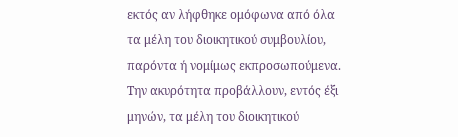εκτός αν λήφθηκε ομόφωνα από όλα τα μέλη του διοικητικού συμβουλίου, παρόντα ή νομίμως εκπροσωπούμενα. Την ακυρότητα προβάλλουν, εντός έξι μηνών, τα μέλη του διοικητικού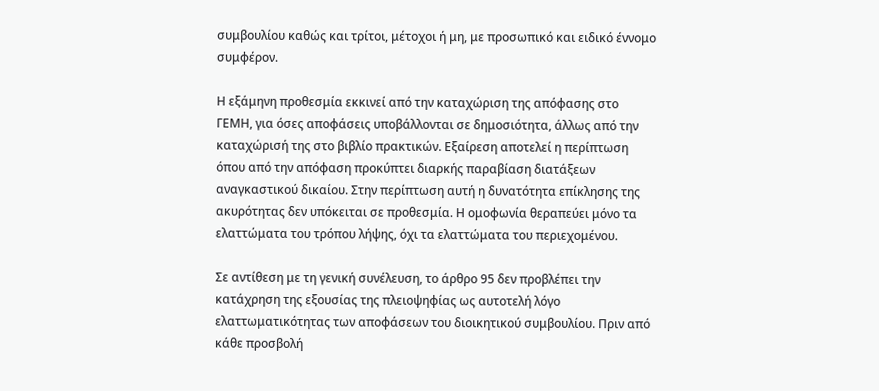συμβουλίου καθώς και τρίτοι, μέτοχοι ή μη, με προσωπικό και ειδικό έννομο συμφέρον.

Η εξάμηνη προθεσμία εκκινεί από την καταχώριση της απόφασης στο ΓΕΜΗ, για όσες αποφάσεις υποβάλλονται σε δημοσιότητα, άλλως από την καταχώρισή της στο βιβλίο πρακτικών. Εξαίρεση αποτελεί η περίπτωση όπου από την απόφαση προκύπτει διαρκής παραβίαση διατάξεων αναγκαστικού δικαίου. Στην περίπτωση αυτή η δυνατότητα επίκλησης της ακυρότητας δεν υπόκειται σε προθεσμία. Η ομοφωνία θεραπεύει μόνο τα ελαττώματα του τρόπου λήψης, όχι τα ελαττώματα του περιεχομένου.

Σε αντίθεση με τη γενική συνέλευση, το άρθρο 95 δεν προβλέπει την κατάχρηση της εξουσίας της πλειοψηφίας ως αυτοτελή λόγο ελαττωματικότητας των αποφάσεων του διοικητικού συμβουλίου. Πριν από κάθε προσβολή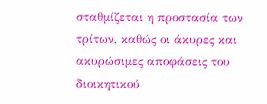σταθμίζεται η προστασία των τρίτων, καθώς οι άκυρες και ακυρώσιμες αποφάσεις του διοικητικού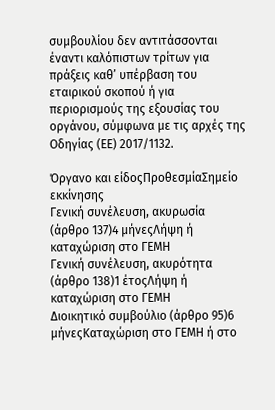συμβουλίου δεν αντιτάσσονται έναντι καλόπιστων τρίτων για πράξεις καθ’ υπέρβαση του εταιρικού σκοπού ή για περιορισμούς της εξουσίας του οργάνου, σύμφωνα με τις αρχές της Οδηγίας (ΕΕ) 2017/1132.

Όργανο και είδοςΠροθεσμίαΣημείο εκκίνησης
Γενική συνέλευση, ακυρωσία (άρθρο 137)4 μήνεςΛήψη ή καταχώριση στο ΓΕΜΗ
Γενική συνέλευση, ακυρότητα (άρθρο 138)1 έτοςΛήψη ή καταχώριση στο ΓΕΜΗ
Διοικητικό συμβούλιο (άρθρο 95)6 μήνεςΚαταχώριση στο ΓΕΜΗ ή στο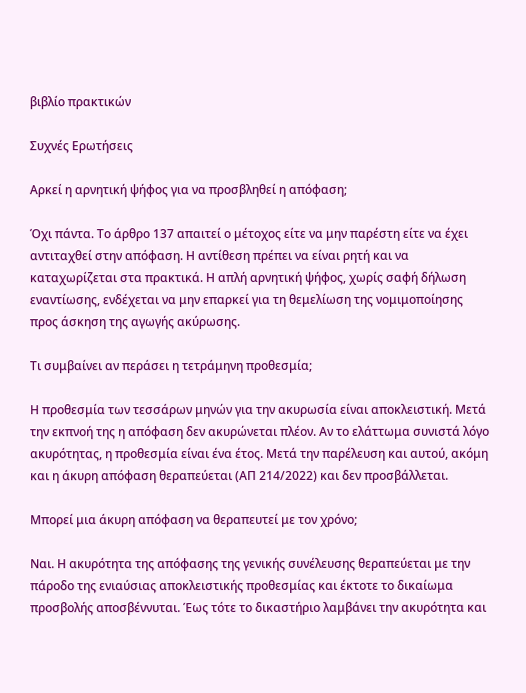βιβλίο πρακτικών

Συχνές Ερωτήσεις

Αρκεί η αρνητική ψήφος για να προσβληθεί η απόφαση;

Όχι πάντα. Το άρθρο 137 απαιτεί ο μέτοχος είτε να μην παρέστη είτε να έχει αντιταχθεί στην απόφαση. Η αντίθεση πρέπει να είναι ρητή και να καταχωρίζεται στα πρακτικά. Η απλή αρνητική ψήφος, χωρίς σαφή δήλωση εναντίωσης, ενδέχεται να μην επαρκεί για τη θεμελίωση της νομιμοποίησης προς άσκηση της αγωγής ακύρωσης.

Τι συμβαίνει αν περάσει η τετράμηνη προθεσμία;

Η προθεσμία των τεσσάρων μηνών για την ακυρωσία είναι αποκλειστική. Μετά την εκπνοή της η απόφαση δεν ακυρώνεται πλέον. Αν το ελάττωμα συνιστά λόγο ακυρότητας, η προθεσμία είναι ένα έτος. Μετά την παρέλευση και αυτού, ακόμη και η άκυρη απόφαση θεραπεύεται (ΑΠ 214/2022) και δεν προσβάλλεται.

Μπορεί μια άκυρη απόφαση να θεραπευτεί με τον χρόνο;

Ναι. Η ακυρότητα της απόφασης της γενικής συνέλευσης θεραπεύεται με την πάροδο της ενιαύσιας αποκλειστικής προθεσμίας και έκτοτε το δικαίωμα προσβολής αποσβέννυται. Έως τότε το δικαστήριο λαμβάνει την ακυρότητα και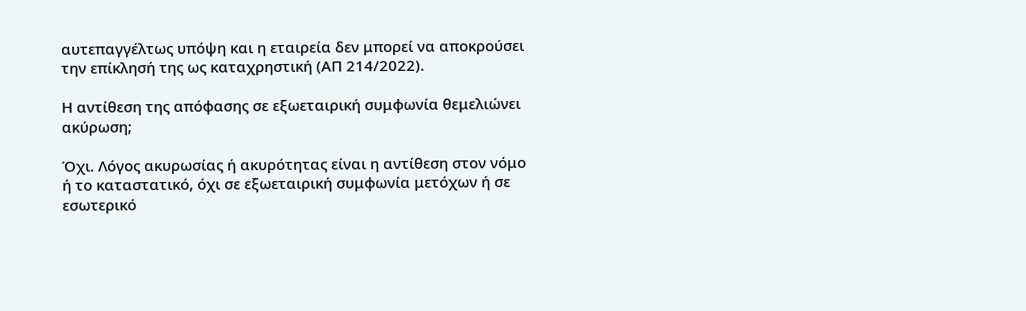αυτεπαγγέλτως υπόψη και η εταιρεία δεν μπορεί να αποκρούσει την επίκλησή της ως καταχρηστική (ΑΠ 214/2022).

Η αντίθεση της απόφασης σε εξωεταιρική συμφωνία θεμελιώνει ακύρωση;

Όχι. Λόγος ακυρωσίας ή ακυρότητας είναι η αντίθεση στον νόμο ή το καταστατικό, όχι σε εξωεταιρική συμφωνία μετόχων ή σε εσωτερικό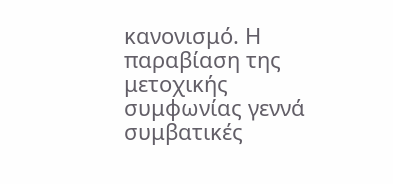κανονισμό. Η παραβίαση της μετοχικής συμφωνίας γεννά συμβατικές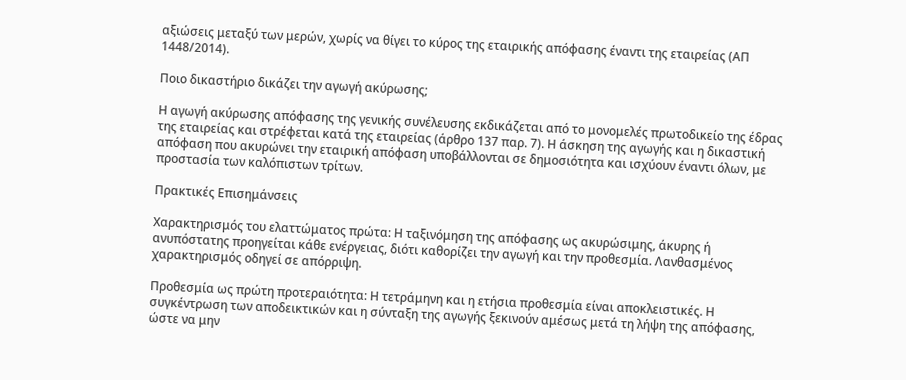αξιώσεις μεταξύ των μερών, χωρίς να θίγει το κύρος της εταιρικής απόφασης έναντι της εταιρείας (ΑΠ 1448/2014).

Ποιο δικαστήριο δικάζει την αγωγή ακύρωσης;

Η αγωγή ακύρωσης απόφασης της γενικής συνέλευσης εκδικάζεται από το μονομελές πρωτοδικείο της έδρας της εταιρείας και στρέφεται κατά της εταιρείας (άρθρο 137 παρ. 7). Η άσκηση της αγωγής και η δικαστική απόφαση που ακυρώνει την εταιρική απόφαση υποβάλλονται σε δημοσιότητα και ισχύουν έναντι όλων, με προστασία των καλόπιστων τρίτων.

Πρακτικές Επισημάνσεις

Χαρακτηρισμός του ελαττώματος πρώτα: Η ταξινόμηση της απόφασης ως ακυρώσιμης, άκυρης ή ανυπόστατης προηγείται κάθε ενέργειας, διότι καθορίζει την αγωγή και την προθεσμία. Λανθασμένος χαρακτηρισμός οδηγεί σε απόρριψη.

Προθεσμία ως πρώτη προτεραιότητα: Η τετράμηνη και η ετήσια προθεσμία είναι αποκλειστικές. Η συγκέντρωση των αποδεικτικών και η σύνταξη της αγωγής ξεκινούν αμέσως μετά τη λήψη της απόφασης, ώστε να μην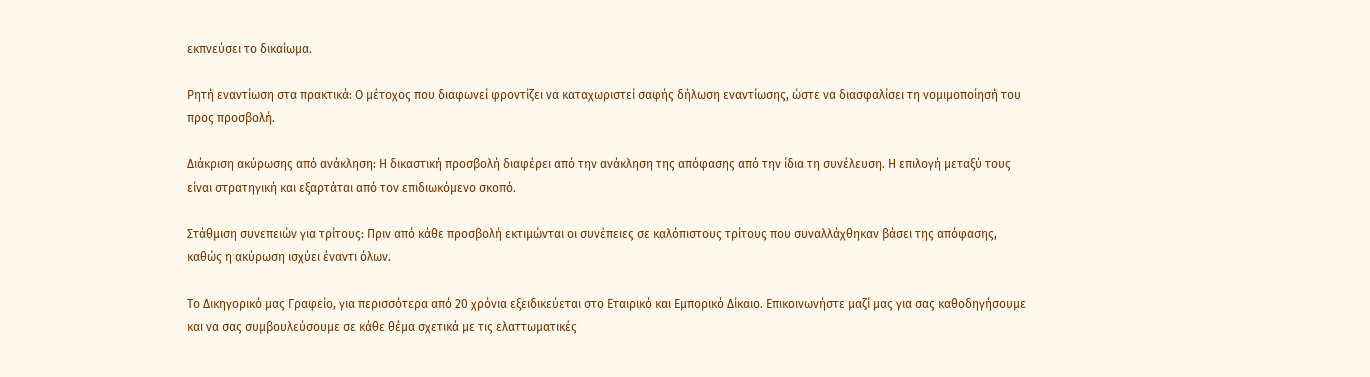εκπνεύσει το δικαίωμα.

Ρητή εναντίωση στα πρακτικά: Ο μέτοχος που διαφωνεί φροντίζει να καταχωριστεί σαφής δήλωση εναντίωσης, ώστε να διασφαλίσει τη νομιμοποίησή του προς προσβολή.

Διάκριση ακύρωσης από ανάκληση: Η δικαστική προσβολή διαφέρει από την ανάκληση της απόφασης από την ίδια τη συνέλευση. Η επιλογή μεταξύ τους είναι στρατηγική και εξαρτάται από τον επιδιωκόμενο σκοπό.

Στάθμιση συνεπειών για τρίτους: Πριν από κάθε προσβολή εκτιμώνται οι συνέπειες σε καλόπιστους τρίτους που συναλλάχθηκαν βάσει της απόφασης, καθώς η ακύρωση ισχύει έναντι όλων.

Το Δικηγορικό μας Γραφείο, για περισσότερα από 20 χρόνια εξειδικεύεται στο Εταιρικό και Εμπορικό Δίκαιο. Επικοινωνήστε μαζί μας για σας καθοδηγήσουμε και να σας συμβουλεύσουμε σε κάθε θέμα σχετικά με τις ελαττωματικές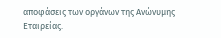αποφάσεις των οργάνων της Ανώνυμης Εταιρείας.